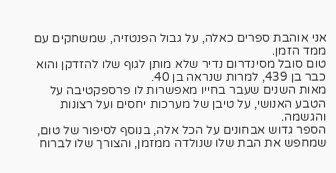אני אוהבת ספרים כאלה, על גבול הפנטזיה, שמשחקים עם ממד הזמן.
טום סובל מסינדרום נדיר שלא מותן לגוף שלו להזדקן והוא כבר בן 439, למרות שנראה בן 40.
מאות השנים שעבר בחייו מאפשרות לו פרספקטיבה על הטבע האנושי, על טיבן של מערכות יחסים ועל רצונות והגשמה.
הספר גדוש אבחונים על הכל אלה, בנוסף לסיפור של טום, שמחפש את הבת שלו שנולדה ממזמן, והצורך שלו לברוח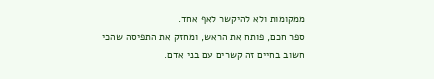ממקומות ולא להיקשר לאף אחד.
ספר חכם, פותח את הראש, ומחזק את התפיסה שהכי חשוב בחיים זה קשרים עם בני אדם.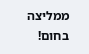ממליצה בחום!